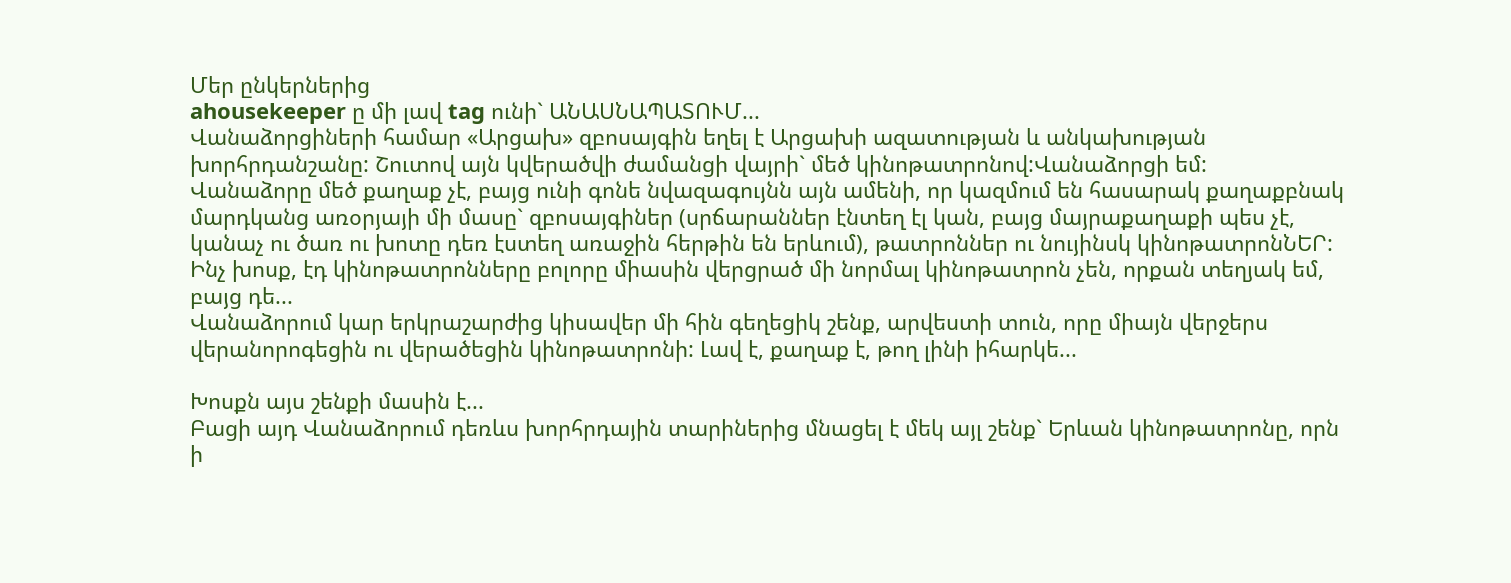Մեր ընկերներից
ahousekeeper ը մի լավ tag ունի` ԱՆԱՍՆԱՊԱՏՈՒՄ...
Վանաձորցիների համար «Արցախ» զբոսայգին եղել է Արցախի ազատության և անկախության խորհրդանշանը: Շուտով այն կվերածվի ժամանցի վայրի` մեծ կինոթատրոնով:Վանաձորցի եմ:
Վանաձորը մեծ քաղաք չէ, բայց ունի գոնե նվազագույնն այն ամենի, որ կազմում են հասարակ քաղաքբնակ մարդկանց առօրյայի մի մասը` զբոսայգիներ (սրճարաններ էնտեղ էլ կան, բայց մայրաքաղաքի պես չէ, կանաչ ու ծառ ու խոտը դեռ էստեղ առաջին հերթին են երևում), թատրոններ ու նույինսկ կինոթատրոնՆԵՐ: Ինչ խոսք, էդ կինոթատրոնները բոլորը միասին վերցրած մի նորմալ կինոթատրոն չեն, որքան տեղյակ եմ, բայց դե...
Վանաձորում կար երկրաշարժից կիսավեր մի հին գեղեցիկ շենք, արվեստի տուն, որը միայն վերջերս վերանորոգեցին ու վերածեցին կինոթատրոնի: Լավ է, քաղաք է, թող լինի իհարկե...

Խոսքն այս շենքի մասին է...
Բացի այդ Վանաձորում դեռևս խորհրդային տարիներից մնացել է մեկ այլ շենք` Երևան կինոթատրոնը, որն ի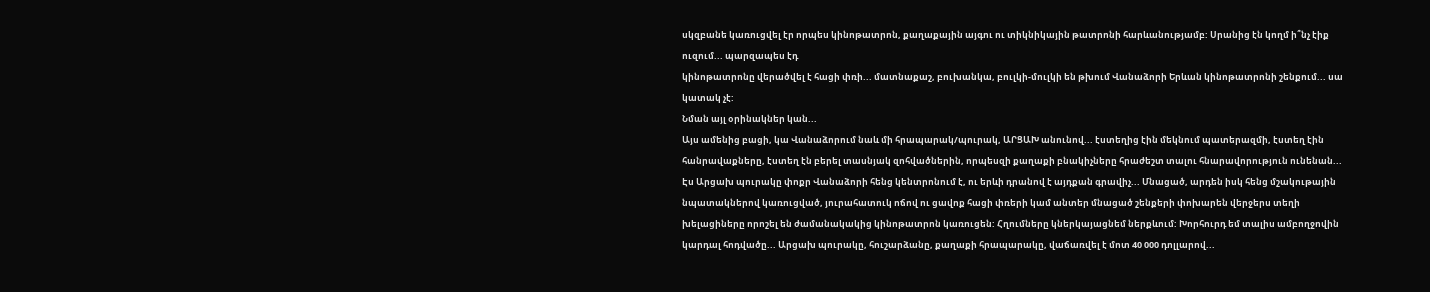սկզբանե կառուցվել էր որպես կինոթատրոն, քաղաքային այգու ու տիկնիկային թատրոնի հարևանությամբ: Սրանից էն կողմ ի՞նչ էիք ուզում... պարզապես էդ
կինոթատրոնը վերածվել է հացի փռի... մատնաքաշ, բուխանկա, բուլկի-մուլկի են թխում Վանաձորի Երևան կինոթատրոնի շենքում... սա կատակ չէ:
Նման այլ օրինակներ կան...
Այս ամենից բացի, կա Վանաձորում նաև մի հրապարակ/պուրակ, ԱՐՑԱԽ անունով... էստեղից էին մեկնում պատերազմի, էստեղ էին հանրավաքները, էստեղ էն բերել տասնյակ զոհվածներին, որպեսզի քաղաքի բնակիչները հրաժեշտ տալու հնարավորություն ունենան...
Էս Արցախ պուրակը փոքր Վանաձորի հենց կենտրոնում է, ու երևի դրանով է այդքան գրավիչ... Մնացած, արդեն իսկ հենց մշակութային նպատակներով կառուցված, յուրահատուկ ոճով ու ցավոք հացի փռերի կամ անտեր մնացած շենքերի փոխարեն վերջերս տեղի խելացիները որոշել են ժամանակակից կինոթատրոն կառուցեն: Հղումները կներկայացնեմ ներքևում: Խորհուրդ եմ տալիս ամբողջովին կարդալ հոդվածը... Արցախ պուրակը, հուշարձանը, քաղաքի հրապարակը, վաճառվել է մոտ 40 000 դոլլարով...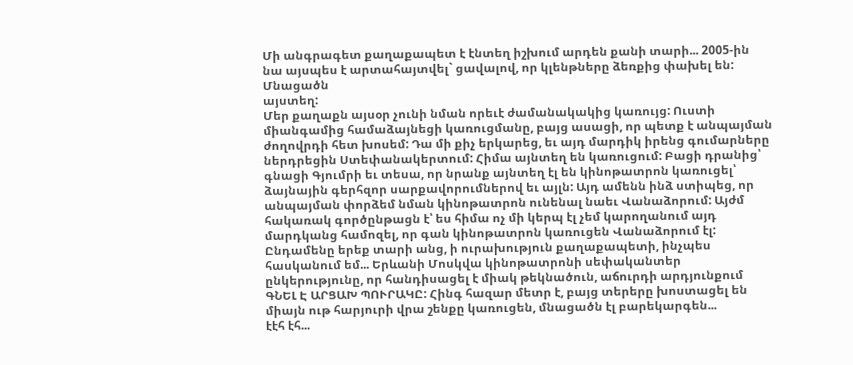Մի անգրագետ քաղաքապետ է էնտեղ իշխում արդեն քանի տարի... 2005-ին նա այսպես է արտահայտվել` ցավալով, որ կլենթները ձեռքից փախել են: Մնացածն
այստեղ:
Մեր քաղաքն այսօր չունի նման որեւէ ժամանակակից կառույց: Ուստի միանգամից համաձայնեցի կառուցմանը, բայց ասացի, որ պետք է անպայման ժողովրդի հետ խոսեմ: Դա մի քիչ երկարեց, եւ այդ մարդիկ իրենց գումարները ներդրեցին Ստեփանակերտում: Հիմա այնտեղ են կառուցում: Բացի դրանից՝ գնացի Գյումրի եւ տեսա, որ նրանք այնտեղ էլ են կինոթատրոն կառուցել՝ ձայնային գերհզոր սարքավորումներով եւ այլն: Այդ ամենն ինձ ստիպեց, որ անպայման փորձեմ նման կինոթատրոն ունենալ նաեւ Վանաձորում: Այժմ հակառակ գործընթացն է՝ ես հիմա ոչ մի կերպ էլ չեմ կարողանում այդ մարդկանց համոզել, որ գան կինոթատրոն կառուցեն Վանաձորում էլ: Ընդամենը երեք տարի անց, ի ուրախություն քաղաքապետի, ինչպես հասկանում եմ... Երևանի Մոսկվա կինոթատրոնի սեփականտեր ընկերությունը, որ հանդիսացել է միակ թեկնածուն, աճուրդի արդյունքում
ԳՆԵԼ Է ԱՐՑԱԽ ՊՈՒՐԱԿԸ: Հինգ հազար մետր է, բայց տերերը խոստացել են միայն ութ հարյուրի վրա շենքը կառուցեն, մնացածն էլ բարեկարգեն...
էէհ էհ...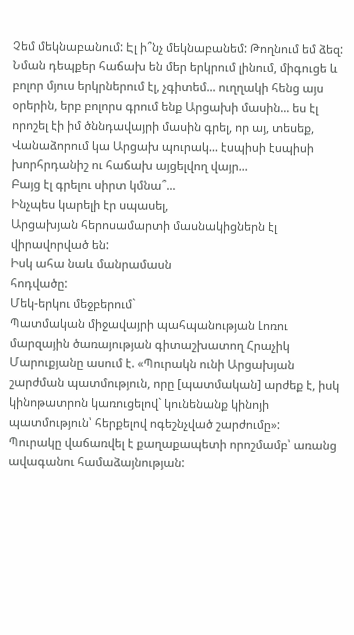Չեմ մեկնաբանում: Էլ ի՞նչ մեկնաբանեմ: Թողնում եմ ձեզ: Նման դեպքեր հաճախ են մեր երկրում լինում, միգուցե և բոլոր մյուս երկրներում էլ, չգիտեմ... ուղղակի հենց այս օրերին, երբ բոլորս գրում ենք Արցախի մասին... ես էլ որոշել էի իմ ծննդավայրի մասին գրել, որ այ, տեսեք, Վանաձորում կա Արցախ պուրակ... էսպիսի էսպիսի խորհրդանիշ ու հաճախ այցելվող վայր...
Բայց էլ գրելու սիրտ կմնա՞...
Ինչպես կարելի էր սպասել,
Արցախյան հերոսամարտի մասնակիցներն էլ վիրավորված են:
Իսկ ահա նաև մանրամասն
հոդվածը:
Մեկ-երկու մեջբերում`
Պատմական միջավայրի պահպանության Լոռու մարզային ծառայության գիտաշխատող Հրաչիկ Մարուքյանը ասում է. «Պուրակն ունի Արցախյան շարժման պատմություն, որը [պատմական] արժեք է, իսկ կինոթատրոն կառուցելով` կունենանք կինոյի պատմություն՝ հերքելով ոգեշնչված շարժումը»:
Պուրակը վաճառվել է քաղաքապետի որոշմամբ՝ առանց ավագանու համաձայնության: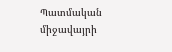Պատմական միջավայրի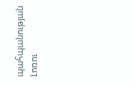պահպանության Լոռու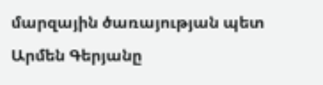մարզային ծառայության պետ Արմեն Գերյանը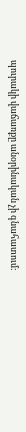պուրակի վաճառքը անօրինական չի գնահատում: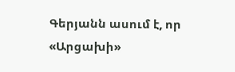Գերյանն ասում է, որ «Արցախի»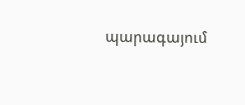պարագայում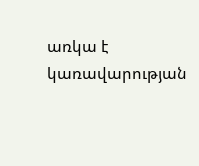առկա է կառավարության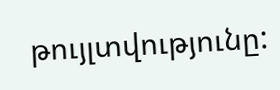թույլտվությունը: